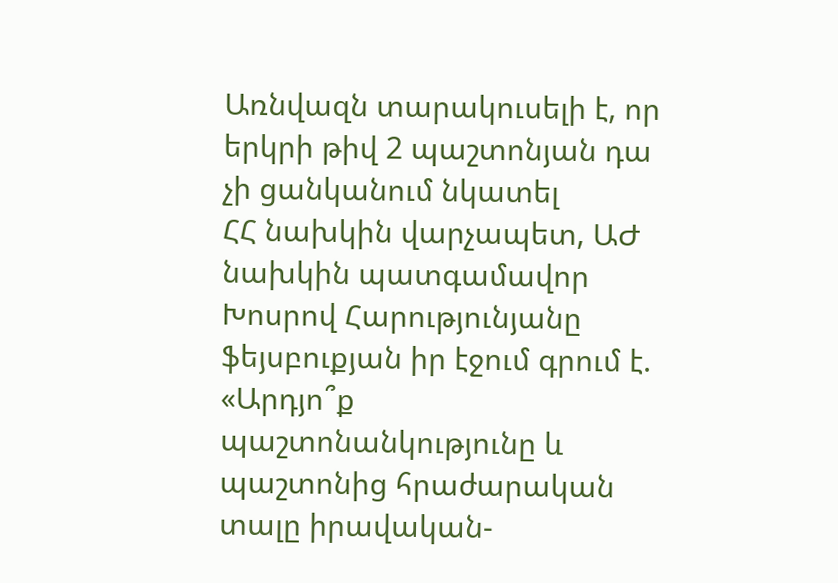Առնվազն տարակուսելի է, որ երկրի թիվ 2 պաշտոնյան դա չի ցանկանում նկատել
ՀՀ նախկին վարչապետ, ԱԺ նախկին պատգամավոր Խոսրով Հարությունյանը ֆեյսբուքյան իր էջում գրում է.
«Արդյո՞ք պաշտոնանկությունը և պաշտոնից հրաժարական տալը իրավական-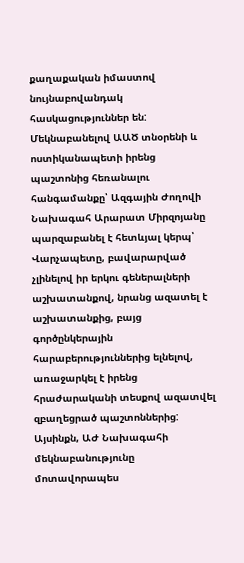քաղաքական իմաստով նույնաբովանդակ հասկացություններ են:
Մեկնաբանելով ԱԱԾ տնօրենի և ոստիկանապետի իրենց պաշտոնից հեռանալու հանգամանքը՝ Ազգային Ժողովի Նախագահ Արարատ Միրզոյանը պարզաբանել է հետևյալ կերպ՝ Վարչապետը, բավարարված չլինելով իր երկու գեներալների աշխատանքով, նրանց ազատել է աշխատանքից, բայց գործընկերային հարաբերություններից ելնելով, առաջարկել է իրենց հրաժարականի տեսքով ազատվել զբաղեցրած պաշտոններից:
Այսինքն, ԱԺ Նախագահի մեկնաբանությունը մոտավորապես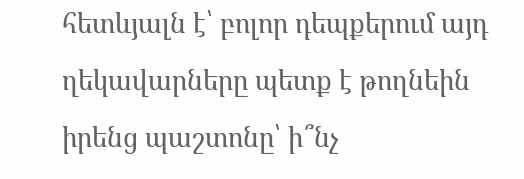հետևյալն է՝ բոլոր դեպքերում այդ ղեկավարները պետք է թողնեին իրենց պաշտոնը՝ ի՞նչ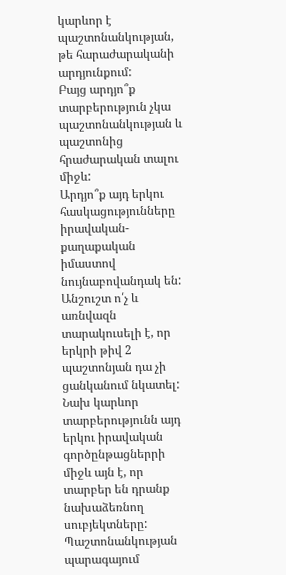կարևոր է պաշտոնանկության, թե հարաժարականի արդյունքում:
Բայց արդյո՞ք տարբերություն չկա պաշտոնանկության և պաշտոնից հրաժարական տալու միջև:
Արդյո՞ք այդ երկու հասկացությունները իրավական-քաղաքական իմաստով նույնաբովանդակ են:
Անշուշտ ո՛չ և առնվազն տարակուսելի է, որ երկրի թիվ 2 պաշտոնյան դա չի ցանկանում նկատել:
Նախ կարևոր տարբերությունն այդ երկու իրավական գործընթացներրի միջև այն է, որ տարբեր են դրանք նախաձեռնող սուբյեկտները: Պաշտոնանկության պարագայում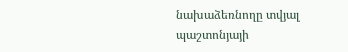նախաձեռնողը տվյալ պաշտոնյայի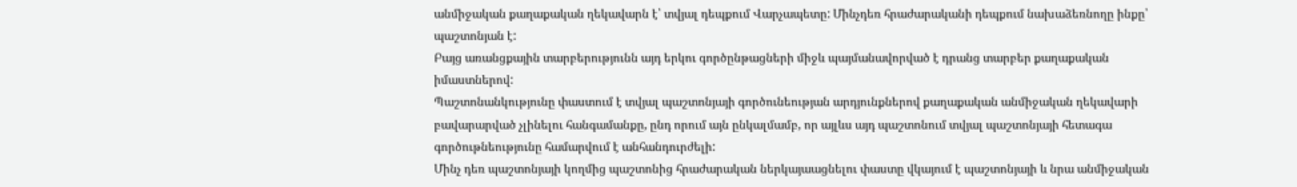անմիջական քաղաքական ղեկավարն է՝ տվյալ դեպքում Վարչապետը: Մինչդեռ հրաժարականի դեպքում նախաձեռնողը ինքը՝ պաշտոնյան է:
Բայց առանցքային տարբերությունն այդ երկու գործընթացների միջև պայմանավորված է դրանց տարբեր քաղաքական իմաստներով:
Պաշտոնանկությունը փաստում է տվյալ պաշտոնյայի գործունեության արդյունքներով քաղաքական անմիջական ղեկավարի բավարարված չլինելու հանգամանքը, ընդ որում այն ընկալմամբ, որ այլևս այդ պաշտոնում տվյալ պաշտոնյայի հետագա գործութնեությունը համարվում է անհանդուրժելի:
Մինչ դեռ պաշտոնյայի կողմից պաշտոնից հրաժարական ներկայաացնելու փաստը վկայում է պաշտոնյայի և նրա անմիջական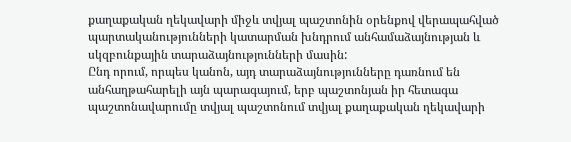քաղաքական ղեկավարի միջև տվյալ պաշտոնին օրենքով վերապահված պարտականությունների կատարման խնդրում անհամաձայնության և սկզբունքային տարաձայնությունների մասին:
Ընդ որում, որպես կանոն, այդ տարաձայնությունները դառնում են անհաղթահարելի այն պարագայում, երբ պաշտոնյան իր հետագա պաշտոնավարումը տվյալ պաշտոնում տվյալ քաղաքական ղեկավարի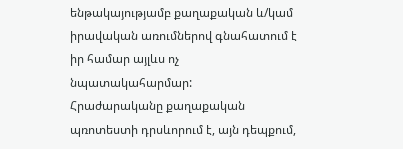ենթակայությամբ քաղաքական և/կամ իրավական առումներով գնահատում է իր համար այլևս ոչ նպատակահարմար:
Հրաժարականը քաղաքական պռոտեստի դրսևորում է, այն դեպքում,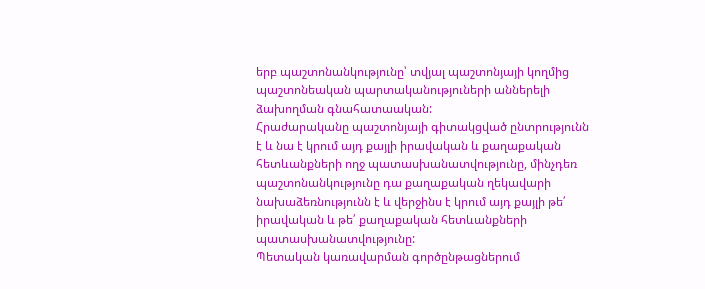երբ պաշտոնանկությունը՝ տվյալ պաշտոնյայի կողմից պաշտոնեական պարտականություների աններելի ձախողման գնահատաական:
Հրաժարականը պաշտոնյայի գիտակցված ընտրությունն է և նա է կրում այդ քայլի իրավական և քաղաքական հետևանքների ողջ պատասխանատվությունը, մինչդեռ պաշտոնանկությունը դա քաղաքական ղեկավարի նախաձեռնությունն է և վերջինս է կրում այդ քայլի թե՛ իրավական և թե՛ քաղաքական հետևանքների պատասխանատվությունը:
Պետական կառավարման գործընթացներում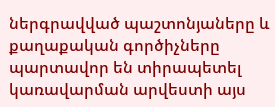ներգրավված պաշտոնյաները և քաղաքական գործիչները պարտավոր են տիրապետել կառավարման արվեստի այս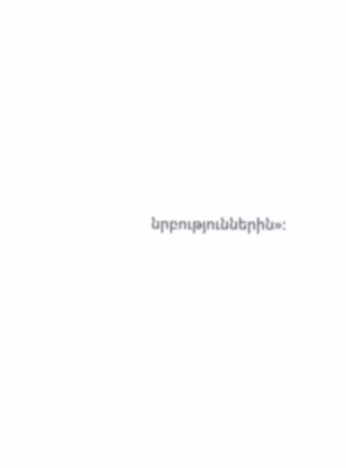նրբություններին»: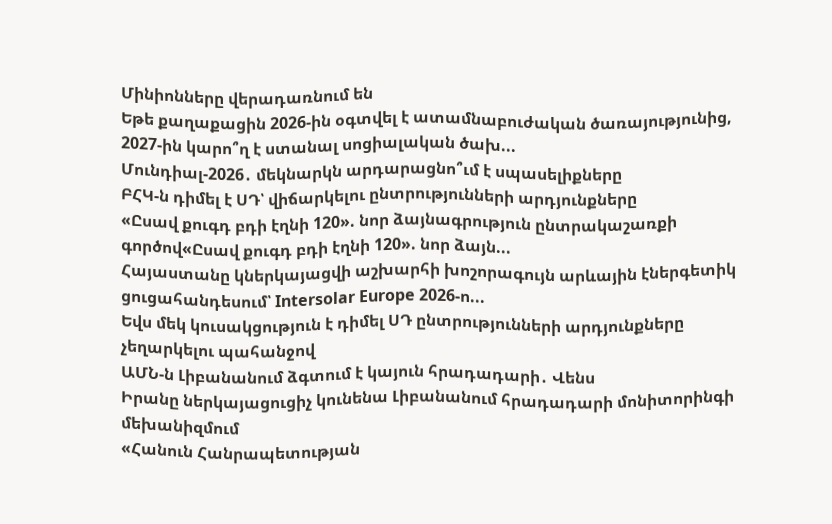Մինիոնները վերադառնում են
Եթե քաղաքացին 2026-ին օգտվել է ատամնաբուժական ծառայությունից, 2027-ին կարո՞ղ է ստանալ սոցիալական ծախ...
Մունդիալ-2026․ մեկնարկն արդարացնո՞ւմ է սպասելիքները
ԲՀԿ-ն դիմել է ՍԴ՝ վիճարկելու ընտրությունների արդյունքները
«Ըսավ քուգդ բդի էղնի 120». նոր ձայնագրություն ընտրակաշառքի գործով«Ըսավ քուգդ բդի էղնի 120». նոր ձայն...
Հայաստանը կներկայացվի աշխարհի խոշորագույն արևային էներգետիկ ցուցահանդեսում՝ Intersolar Europe 2026-ո...
Եվս մեկ կուսակցություն է դիմել ՍԴ ընտրությունների արդյունքները չեղարկելու պահանջով
ԱՄՆ-ն Լիբանանում ձգտում է կայուն հրադադարի․ Վենս
Իրանը ներկայացուցիչ կունենա Լիբանանում հրադադարի մոնիտորինգի մեխանիզմում
«Հանուն Հանրապետության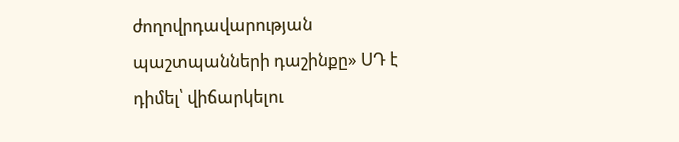ժողովրդավարության պաշտպանների դաշինքը» ՍԴ է դիմել՝ վիճարկելու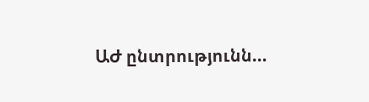ԱԺ ընտրությունն...